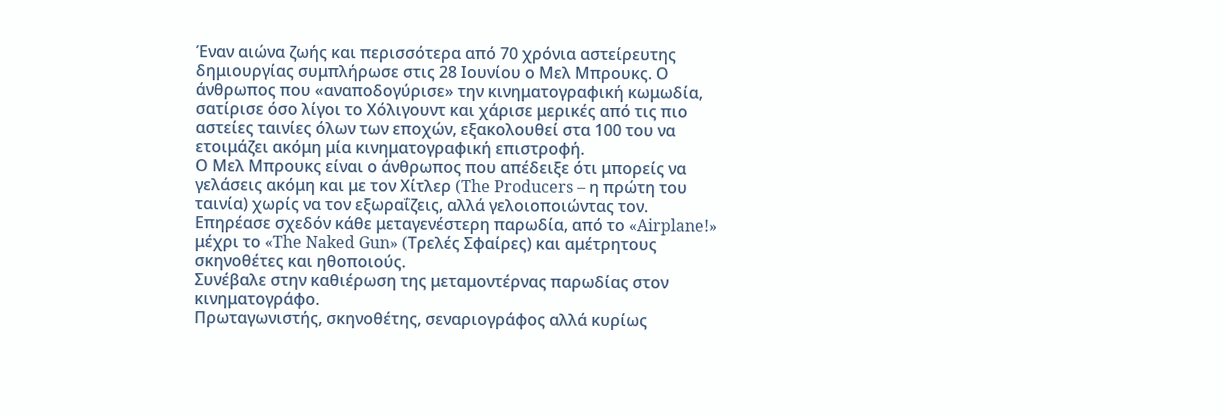Έναν αιώνα ζωής και περισσότερα από 70 χρόνια αστείρευτης δημιουργίας συμπλήρωσε στις 28 Ιουνίου ο Μελ Μπρουκς. Ο άνθρωπος που «αναποδογύρισε» την κινηματογραφική κωμωδία, σατίρισε όσο λίγοι το Χόλιγουντ και χάρισε μερικές από τις πιο αστείες ταινίες όλων των εποχών, εξακολουθεί στα 100 του να ετοιμάζει ακόμη μία κινηματογραφική επιστροφή.
Ο Μελ Μπρουκς είναι ο άνθρωπος που απέδειξε ότι μπορείς να γελάσεις ακόμη και με τον Χίτλερ (The Producers – η πρώτη του ταινία) χωρίς να τον εξωραΐζεις, αλλά γελοιοποιώντας τον.
Επηρέασε σχεδόν κάθε μεταγενέστερη παρωδία, από το «Airplane!» μέχρι το «The Naked Gun» (Tρελές Σφαίρες) και αμέτρητους σκηνοθέτες και ηθοποιούς.
Συνέβαλε στην καθιέρωση της μεταμοντέρνας παρωδίας στον κινηματογράφο.
Πρωταγωνιστής, σκηνοθέτης, σεναριογράφος αλλά κυρίως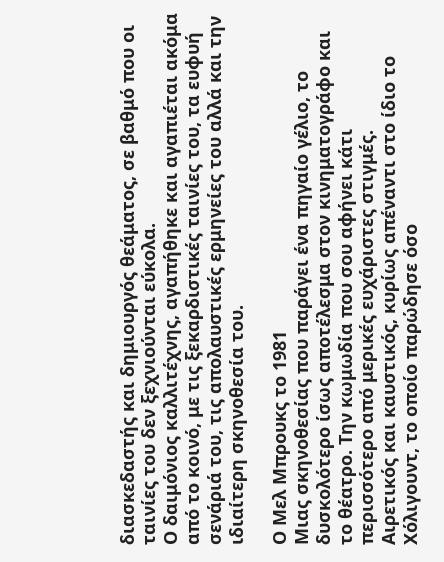διασκεδαστής και δημιουργός θεάματος, σε βαθμό που οι ταινίες του δεν ξεχνιούνται εύκολα.
Ο δαιμόνιος καλλιτέχνης, αγαπήθηκε και αγαπιέται ακόμα από το κοινό, με τις ξεκαρδιστικές ταινίες του, τα ευφυή σενάριά του, τις απολαυστικές ερμηνείες του αλλά και την ιδιαίτερη σκηνοθεσία του.

Ο Μελ Μπρουκς το 1981
Μιας σκηνοθεσίας που παράγει ένα πηγαίο γέλιο, το δυσκολότερο ίσως αποτέλεσμα στον κινηματογράφο και το θέατρο. Την κωμωδία που σου αφήνει κάτι περισσότερο από μερικές ευχάριστες στιγμές.
Αιρετικός και καυστικός, κυρίως απέναντι στο ίδιο το Χόλιγουντ, το οποίο παρώδησε όσο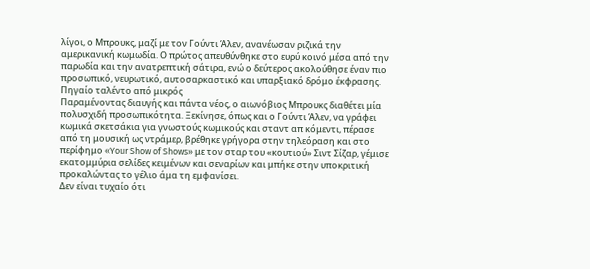λίγοι, ο Μπρουκς, μαζί με τον Γούντι Άλεν, ανανέωσαν ριζικά την αμερικανική κωμωδία. Ο πρώτος απευθύνθηκε στο ευρύ κοινό μέσα από την παρωδία και την ανατρεπτική σάτιρα, ενώ ο δεύτερος ακολούθησε έναν πιο προσωπικό, νευρωτικό, αυτοσαρκαστικό και υπαρξιακό δρόμο έκφρασης.
Πηγαίο ταλέντο από μικρός
Παραμένοντας διαυγής και πάντα νέος, ο αιωνόβιος Μπρουκς διαθέτει μία πολυσχιδή προσωπικότητα. Ξεκίνησε, όπως και ο Γούντι Άλεν, να γράφει κωμικά σκετσάκια για γνωστούς κωμικούς και σταντ απ κόμεντι, πέρασε από τη μουσική ως ντράμερ, βρέθηκε γρήγορα στην τηλεόραση και στο περίφημο «Your Show of Shows» με τον σταρ του «κουτιού» Σιντ Σίζαρ, γέμισε εκατομμύρια σελίδες κειμένων και σεναρίων και μπήκε στην υποκριτική προκαλώντας το γέλιο άμα τη εμφανίσει.
Δεν είναι τυχαίο ότι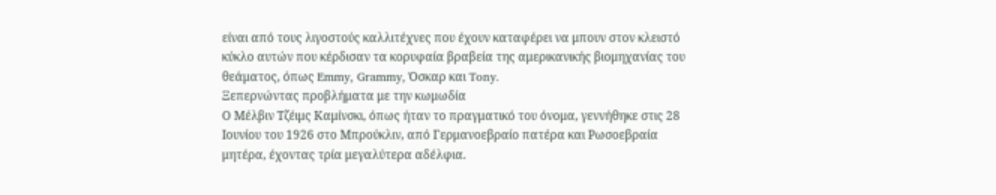είναι από τους λιγοστούς καλλιτέχνες που έχουν καταφέρει να μπουν στον κλειστό κύκλο αυτών που κέρδισαν τα κορυφαία βραβεία της αμερικανικής βιομηχανίας του θεάματος, όπως Emmy, Grammy, Όσκαρ και Tony.
Ξεπερνώντας προβλήματα με την κωμωδία
Ο Μέλβιν Τζέιμς Καμίνσκι, όπως ήταν το πραγματικό του όνομα, γεννήθηκε στις 28 Ιουνίου του 1926 στο Μπρούκλιν, από Γερμανοεβραίο πατέρα και Ρωσοεβραία μητέρα, έχοντας τρία μεγαλύτερα αδέλφια.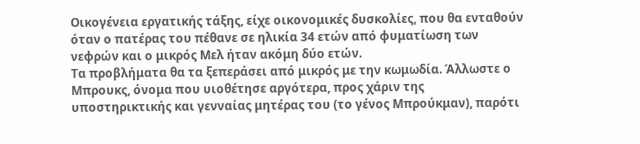Οικογένεια εργατικής τάξης, είχε οικονομικές δυσκολίες, που θα ενταθούν όταν ο πατέρας του πέθανε σε ηλικία 34 ετών από φυματίωση των νεφρών και ο μικρός Μελ ήταν ακόμη δύο ετών.
Τα προβλήματα θα τα ξεπεράσει από μικρός με την κωμωδία. Άλλωστε ο Μπρουκς, όνομα που υιοθέτησε αργότερα, προς χάριν της υποστηρικτικής και γενναίας μητέρας του (το γένος Μπρούκμαν), παρότι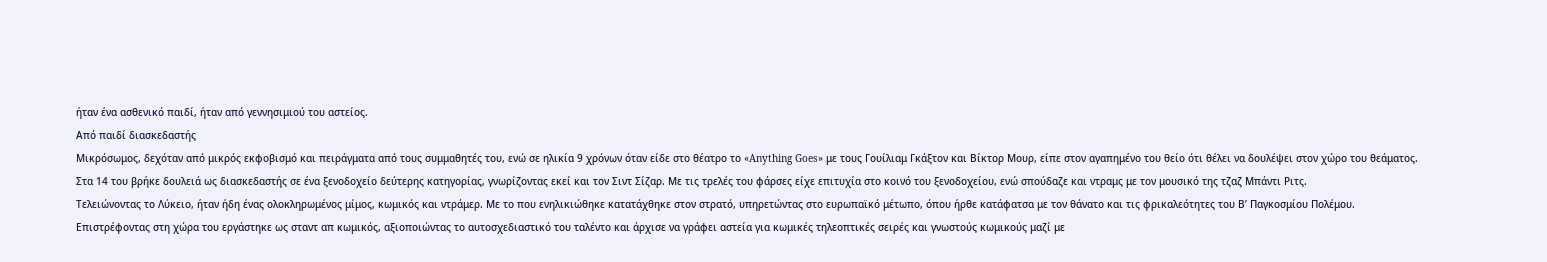ήταν ένα ασθενικό παιδί, ήταν από γεννησιμιού του αστείος.
Από παιδί διασκεδαστής
Μικρόσωμος, δεχόταν από μικρός εκφοβισμό και πειράγματα από τους συμμαθητές του, ενώ σε ηλικία 9 χρόνων όταν είδε στο θέατρο το «Anything Goes» με τους Γουίλιαμ Γκάξτον και Βίκτορ Μουρ, είπε στον αγαπημένο του θείο ότι θέλει να δουλέψει στον χώρο του θεάματος.
Στα 14 του βρήκε δουλειά ως διασκεδαστής σε ένα ξενοδοχείο δεύτερης κατηγορίας, γνωρίζοντας εκεί και τον Σιντ Σίζαρ. Με τις τρελές του φάρσες είχε επιτυχία στο κοινό του ξενοδοχείου, ενώ σπούδαζε και ντραμς με τον μουσικό της τζαζ Μπάντι Ριτς.
Τελειώνοντας το Λύκειο, ήταν ήδη ένας ολοκληρωμένος μίμος, κωμικός και ντράμερ. Με το που ενηλικιώθηκε κατατάχθηκε στον στρατό, υπηρετώντας στο ευρωπαϊκό μέτωπο, όπου ήρθε κατάφατσα με τον θάνατο και τις φρικαλεότητες του Β’ Παγκοσμίου Πολέμου.
Επιστρέφοντας στη χώρα του εργάστηκε ως σταντ απ κωμικός, αξιοποιώντας το αυτοσχεδιαστικό του ταλέντο και άρχισε να γράφει αστεία για κωμικές τηλεοπτικές σειρές και γνωστούς κωμικούς μαζί με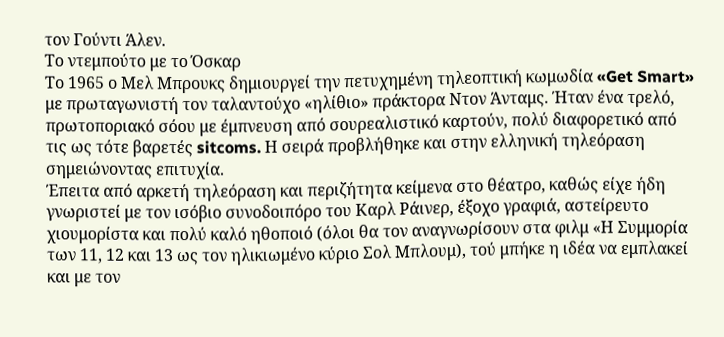τον Γούντι Άλεν.
Το ντεμπούτο με το Όσκαρ
Το 1965 ο Μελ Μπρουκς δημιουργεί την πετυχημένη τηλεοπτική κωμωδία «Get Smart» με πρωταγωνιστή τον ταλαντούχο «ηλίθιο» πράκτορα Ντον Άνταμς. Ήταν ένα τρελό, πρωτοποριακό σόου με έμπνευση από σουρεαλιστικό καρτούν, πολύ διαφορετικό από τις ως τότε βαρετές sitcoms. Η σειρά προβλήθηκε και στην ελληνική τηλεόραση σημειώνοντας επιτυχία.
Έπειτα από αρκετή τηλεόραση και περιζήτητα κείμενα στο θέατρο, καθώς είχε ήδη γνωριστεί με τον ισόβιο συνοδοιπόρο του Καρλ Ράινερ, έξοχο γραφιά, αστείρευτο χιουμορίστα και πολύ καλό ηθοποιό (όλοι θα τον αναγνωρίσουν στα φιλμ «Η Συμμορία των 11, 12 και 13 ως τον ηλικιωμένο κύριο Σολ Μπλουμ), τού μπήκε η ιδέα να εμπλακεί και με τον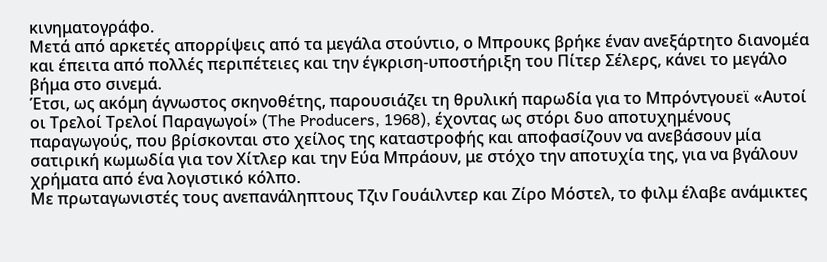κινηματογράφο.
Μετά από αρκετές απορρίψεις από τα μεγάλα στούντιο, ο Μπρουκς βρήκε έναν ανεξάρτητο διανομέα και έπειτα από πολλές περιπέτειες και την έγκριση-υποστήριξη του Πίτερ Σέλερς, κάνει το μεγάλο βήμα στο σινεμά.
Έτσι, ως ακόμη άγνωστος σκηνοθέτης, παρουσιάζει τη θρυλική παρωδία για το Μπρόντγουεϊ «Αυτοί οι Τρελοί Τρελοί Παραγωγοί» (The Producers, 1968), έχοντας ως στόρι δυο αποτυχημένους παραγωγούς, που βρίσκονται στο χείλος της καταστροφής και αποφασίζουν να ανεβάσουν μία σατιρική κωμωδία για τον Χίτλερ και την Εύα Μπράουν, με στόχο την αποτυχία της, για να βγάλουν χρήματα από ένα λογιστικό κόλπο.
Με πρωταγωνιστές τους ανεπανάληπτους Τζιν Γουάιλντερ και Ζίρο Μόστελ, το φιλμ έλαβε ανάμικτες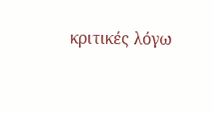κριτικές λόγω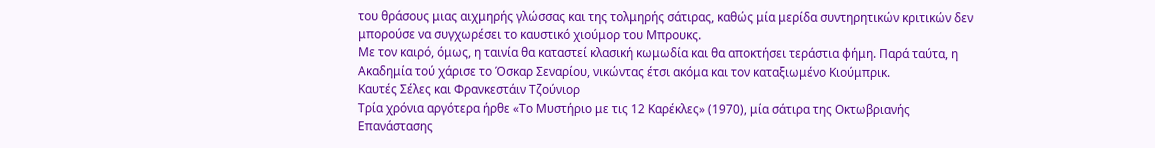του θράσους μιας αιχμηρής γλώσσας και της τολμηρής σάτιρας, καθώς μία μερίδα συντηρητικών κριτικών δεν μπορούσε να συγχωρέσει το καυστικό χιούμορ του Μπρουκς.
Με τον καιρό, όμως, η ταινία θα καταστεί κλασική κωμωδία και θα αποκτήσει τεράστια φήμη. Παρά ταύτα, η Ακαδημία τού χάρισε το Όσκαρ Σεναρίου, νικώντας έτσι ακόμα και τον καταξιωμένο Κιούμπρικ.
Καυτές Σέλες και Φρανκεστάιν Τζούνιορ
Τρία χρόνια αργότερα ήρθε «Το Μυστήριο με τις 12 Καρέκλες» (1970), μία σάτιρα της Οκτωβριανής Επανάστασης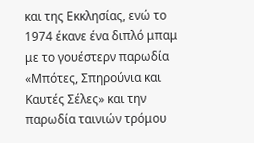και της Εκκλησίας, ενώ το 1974 έκανε ένα διπλό μπαμ με το γουέστερν παρωδία «Μπότες, Σπηρούνια και Καυτές Σέλες» και την παρωδία ταινιών τρόμου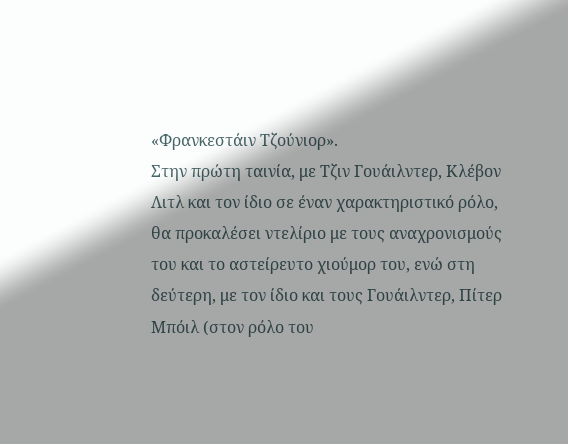«Φρανκεστάιν Τζούνιορ».
Στην πρώτη ταινία, με Τζιν Γουάιλντερ, Κλέβον Λιτλ και τον ίδιο σε έναν χαρακτηριστικό ρόλο, θα προκαλέσει ντελίριο με τους αναχρονισμούς του και το αστείρευτο χιούμορ του, ενώ στη δεύτερη, με τον ίδιο και τους Γουάιλντερ, Πίτερ Μπόιλ (στον ρόλο του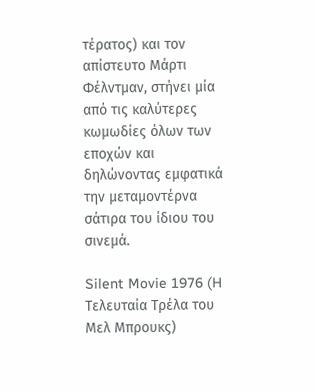τέρατος) και τον απίστευτο Μάρτι Φέλντμαν, στήνει μία από τις καλύτερες κωμωδίες όλων των εποχών και δηλώνοντας εμφατικά την μεταμοντέρνα σάτιρα του ίδιου του σινεμά.

Silent Movie 1976 (H Tελευταία Τρέλα του Mελ Μπρουκς)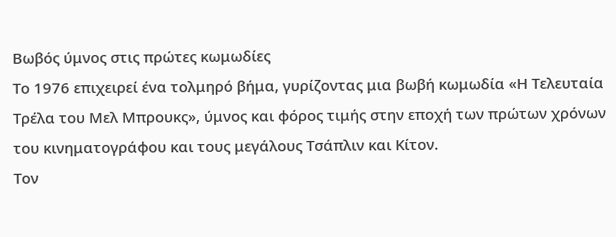Βωβός ύμνος στις πρώτες κωμωδίες
Το 1976 επιχειρεί ένα τολμηρό βήμα, γυρίζοντας μια βωβή κωμωδία «Η Τελευταία Τρέλα του Μελ Μπρουκς», ύμνος και φόρος τιμής στην εποχή των πρώτων χρόνων του κινηματογράφου και τους μεγάλους Τσάπλιν και Κίτον.
Τον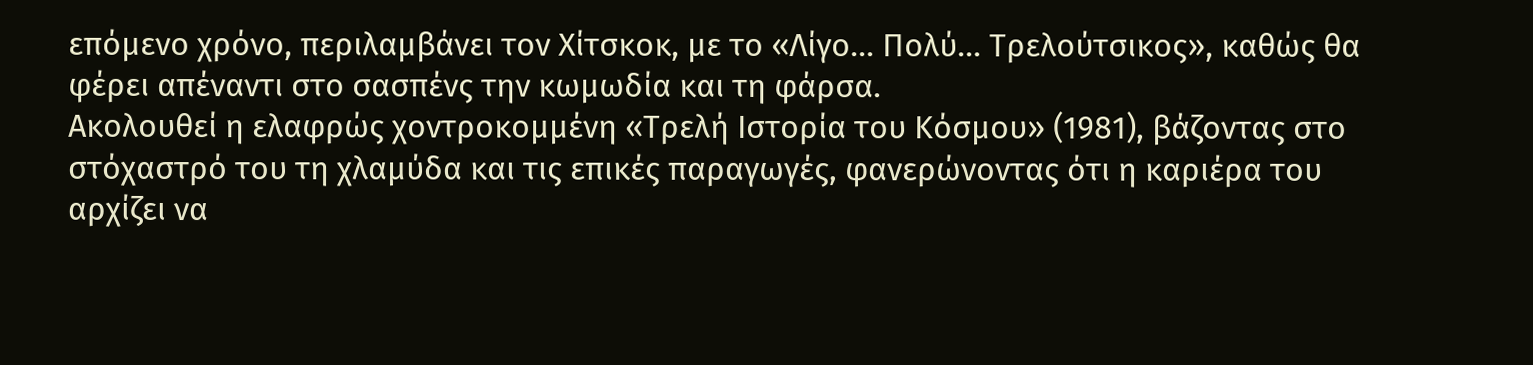επόμενο χρόνο, περιλαμβάνει τον Χίτσκοκ, με το «Λίγο… Πολύ… Τρελούτσικος», καθώς θα φέρει απέναντι στο σασπένς την κωμωδία και τη φάρσα.
Ακολουθεί η ελαφρώς χοντροκομμένη «Τρελή Ιστορία του Κόσμου» (1981), βάζοντας στο στόχαστρό του τη χλαμύδα και τις επικές παραγωγές, φανερώνοντας ότι η καριέρα του αρχίζει να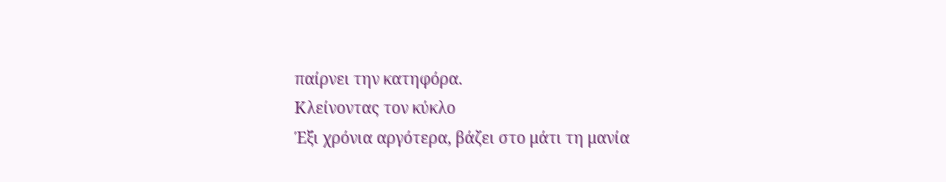παίρνει την κατηφόρα.
Κλείνοντας τον κύκλο
Έξι χρόνια αργότερα, βάζει στο μάτι τη μανία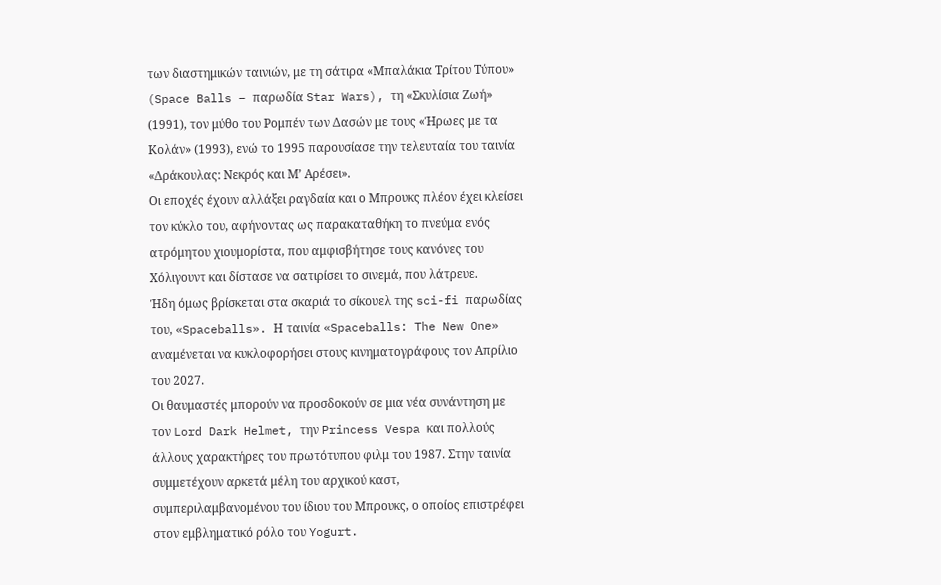των διαστημικών ταινιών, με τη σάτιρα «Μπαλάκια Τρίτου Τύπου» (Space Balls – παρωδία Star Wars), τη «Σκυλίσια Ζωή» (1991), τον μύθο του Ρομπέν των Δασών με τους «Ήρωες με τα Κολάν» (1993), ενώ το 1995 παρουσίασε την τελευταία του ταινία «Δράκουλας: Νεκρός και Μ’ Αρέσει».
Οι εποχές έχουν αλλάξει ραγδαία και ο Μπρουκς πλέον έχει κλείσει τον κύκλο του, αφήνοντας ως παρακαταθήκη το πνεύμα ενός ατρόμητου χιουμορίστα, που αμφισβήτησε τους κανόνες του Χόλιγουντ και δίστασε να σατιρίσει το σινεμά, που λάτρευε.
Ήδη όμως βρίσκεται στα σκαριά το σίκουελ της sci-fi παρωδίας του, «Spaceballs». Η ταινία «Spaceballs: The New One» αναμένεται να κυκλοφορήσει στους κινηματογράφους τον Απρίλιο του 2027.
Οι θαυμαστές μπορούν να προσδοκούν σε μια νέα συνάντηση με τον Lord Dark Helmet, την Princess Vespa και πολλούς άλλους χαρακτήρες του πρωτότυπου φιλμ του 1987. Στην ταινία συμμετέχουν αρκετά μέλη του αρχικού καστ, συμπεριλαμβανομένου του ίδιου του Μπρουκς, ο οποίος επιστρέφει στον εμβληματικό ρόλο του Yogurt.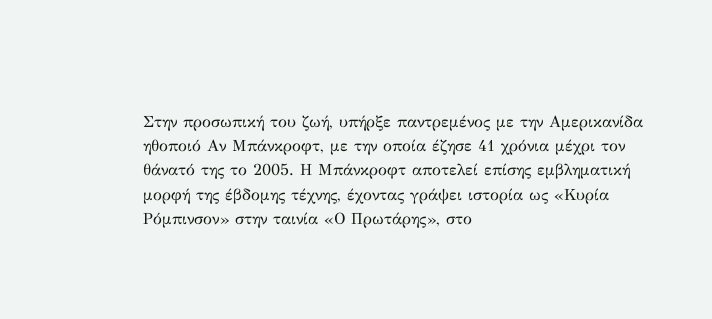Στην προσωπική του ζωή, υπήρξε παντρεμένος με την Αμερικανίδα ηθοποιό Αν Μπάνκροφτ, με την οποία έζησε 41 χρόνια μέχρι τον θάνατό της το 2005. Η Μπάνκροφτ αποτελεί επίσης εμβληματική μορφή της έβδομης τέχνης, έχοντας γράψει ιστορία ως «Κυρία Ρόμπινσον» στην ταινία «Ο Πρωτάρης», στο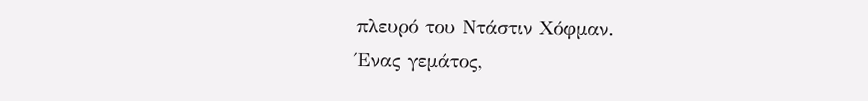πλευρό του Ντάστιν Χόφμαν.
Ένας γεμάτος,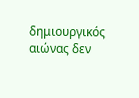δημιουργικός αιώνας δεν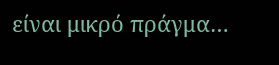είναι μικρό πράγμα…